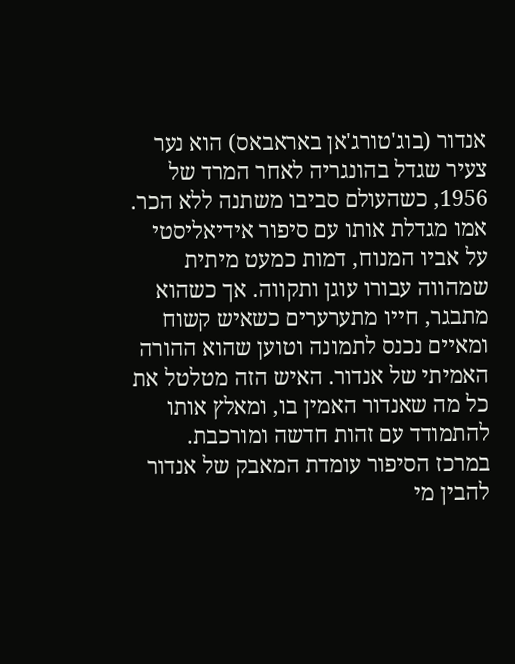אנדור (בוג'טורג'אן באראבאס) הוא נער צעיר שגדל בהונגריה לאחר המרד של 1956, כשהעולם סביבו משתנה ללא הכר. אמו מגדלת אותו עם סיפור אידיאליסטי על אביו המנוח, דמות כמעט מיתית שמהווה עבורו עוגן ותקווה. אך כשהוא מתבגר, חייו מתערערים כשאיש קשוח ומאיים נכנס לתמונה וטוען שהוא ההורה האמיתי של אנדור. האיש הזה מטלטל את כל מה שאנדור האמין בו, ומאלץ אותו להתמודד עם זהות חדשה ומורכבת. במרכז הסיפור עומדת המאבק של אנדור להבין מי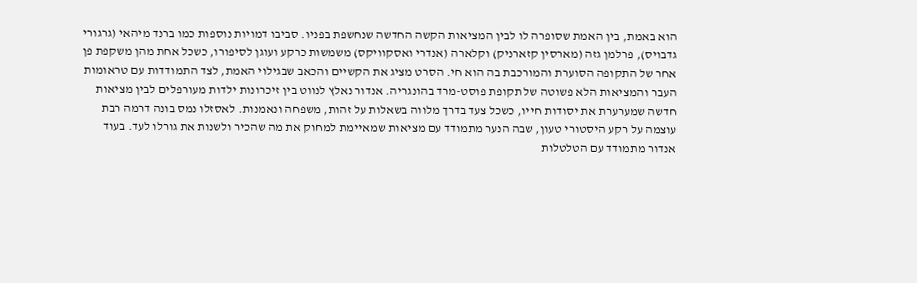הוא באמת, בין האמת שסופרה לו לבין המציאות הקשה החדשה שנחשפת בפניו. סביבו דמויות נוספות כמו ברנד מיהאי (גרגורי גדבויס), פרלמן גזה (מארסין קזארניק) וקלארה (אנדרי ואסקוויקס) משמשות כרקע ועוגן לסיפורו, כשכל אחת מהן משקפת פן אחר של התקופה הסוערת והמורכבת בה הוא חי. הסרט מציג את הקשיים והכאב שבגילוי האמת, לצד התמודדות עם טראומות העבר והמציאות הלא פשוטה של תקופת פוסט-מרד בהונגריה. אנדור נאלץ לנווט בין זיכרונות ילדות מעורפלים לבין מציאות חדשה שמערערת את יסודות חייו, כשכל צעד בדרך מלווה בשאלות על זהות, משפחה ונאמנות. לאסזלו נמס בונה דרמה רבת עוצמה על רקע היסטורי טעון, שבה הנער מתמודד עם מציאות שמאיימת למחוק את מה שהכיר ולשנות את גורלו לעד. בעוד אנדור מתמודד עם הטלטלות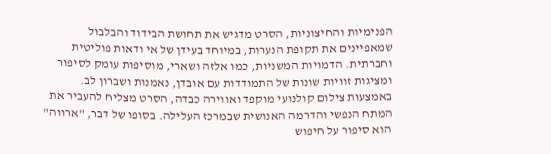הפנימיות והחיצוניות, הסרט מדגיש את תחושת הבידוד והבלבול שמאפיינים את תקופת הנערות, במיוחד בעידן של אי ודאות פוליטית וחברתית. הדמויות המשניות, כמו אלזה ושארי, מוסיפות עומק לסיפור ומציגות זוויות שונות של התמודדות עם אובדן, נאמנות ושברון לב. באמצעות צילום קולנועי מוקפד ואווירה כבדה, הסרט מצליח להעביר את המתח הנפשי והדרמה האנושית שבמרכז העלילה. בסופו של דבר, "ארווה" הוא סיפור על חיפוש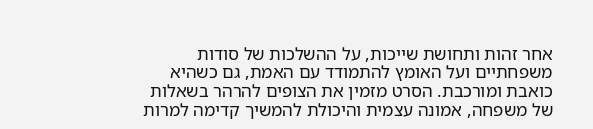אחר זהות ותחושת שייכות, על ההשלכות של סודות משפחתיים ועל האומץ להתמודד עם האמת, גם כשהיא כואבת ומורכבת. הסרט מזמין את הצופים להרהר בשאלות של משפחה, אמונה עצמית והיכולת להמשיך קדימה למרות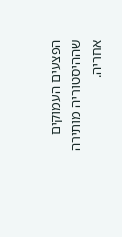הפצעים העמוקים שההיסטוריה מותירה אחריה.